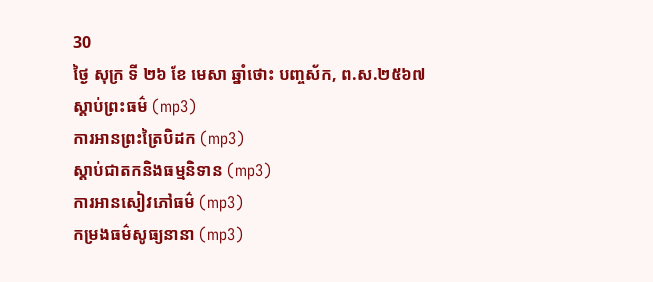30
ថ្ងៃ សុក្រ ទី ២៦ ខែ មេសា ឆ្នាំថោះ បញ្ចស័ក, ព.ស.២៥៦៧
ស្តាប់ព្រះធម៌ (mp3)
ការអានព្រះត្រៃបិដក (mp3)
ស្តាប់ជាតកនិងធម្មនិទាន (mp3)
ការអានសៀវភៅធម៌ (mp3)
កម្រងធម៌សូធ្យនានា (mp3)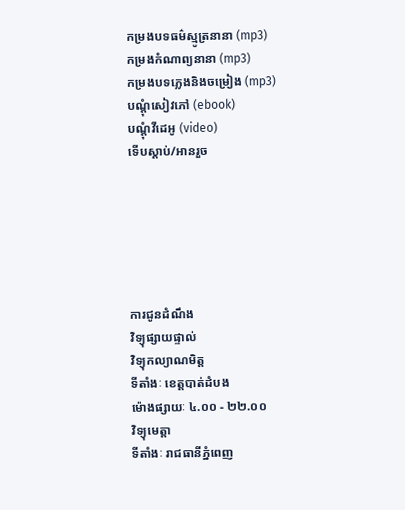កម្រងបទធម៌ស្មូត្រនានា (mp3)
កម្រងកំណាព្យនានា (mp3)
កម្រងបទភ្លេងនិងចម្រៀង (mp3)
បណ្តុំសៀវភៅ (ebook)
បណ្តុំវីដេអូ (video)
ទើបស្តាប់/អានរួច






ការជូនដំណឹង
វិទ្យុផ្សាយផ្ទាល់
វិទ្យុកល្យាណមិត្ត
ទីតាំងៈ ខេត្តបាត់ដំបង
ម៉ោងផ្សាយៈ ៤.០០ - ២២.០០
វិទ្យុមេត្តា
ទីតាំងៈ រាជធានីភ្នំពេញ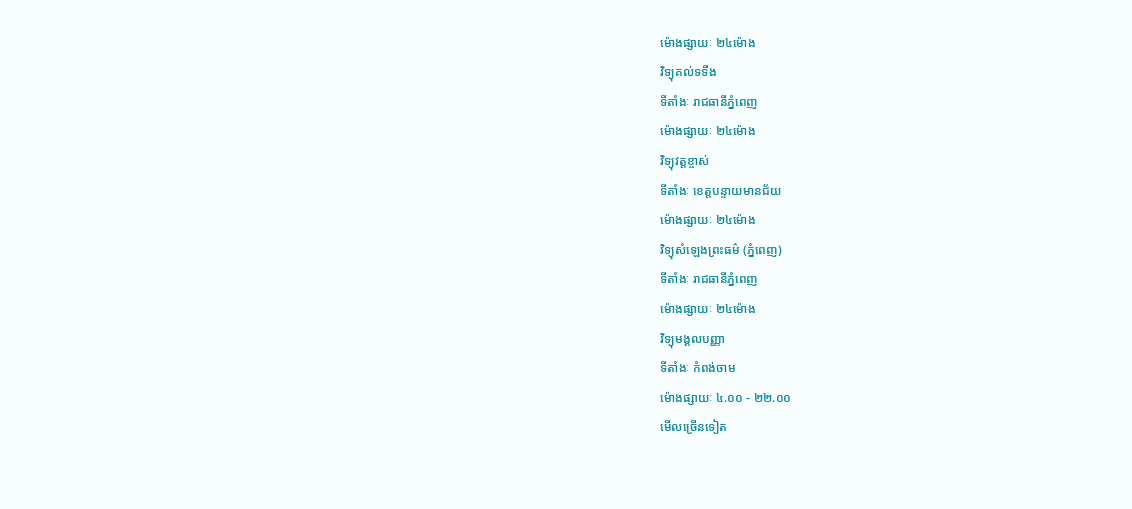ម៉ោងផ្សាយៈ ២៤ម៉ោង
វិទ្យុគល់ទទឹង
ទីតាំងៈ រាជធានីភ្នំពេញ
ម៉ោងផ្សាយៈ ២៤ម៉ោង
វិទ្យុវត្តខ្ចាស់
ទីតាំងៈ ខេត្តបន្ទាយមានជ័យ
ម៉ោងផ្សាយៈ ២៤ម៉ោង
វិទ្យុសំឡេងព្រះធម៌ (ភ្នំពេញ)
ទីតាំងៈ រាជធានីភ្នំពេញ
ម៉ោងផ្សាយៈ ២៤ម៉ោង
វិទ្យុមង្គលបញ្ញា
ទីតាំងៈ កំពង់ចាម
ម៉ោងផ្សាយៈ ៤.០០ - ២២.០០
មើលច្រើនទៀត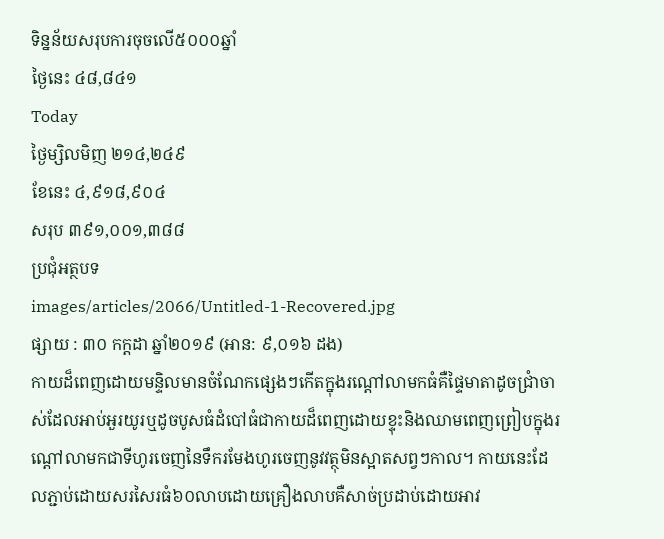ទិន្នន័យសរុបការចុចលើ៥០០០ឆ្នាំ
ថ្ងៃនេះ ៤៨,៨៤១
Today
ថ្ងៃម្សិលមិញ ២១៤,២៤៩
ខែនេះ ៤,៩១៨,៩០៤
សរុប ៣៩១,០០១,៣៨៨
ប្រជុំអត្ថបទ
images/articles/2066/Untitled-1-Recovered.jpg
ផ្សាយ : ៣០ កក្តដា ឆ្នាំ២០១៩ (អាន: ៩,០១៦ ដង)
កាយដ៏ពេញដោយមន្ទិលមានចំណែកផ្សេងៗកើតក្នុងរណ្តៅលាមកធំគឺផ្ទៃមាតាដូចជ្រាំចាស់ដែលអាប់អួរយូរឬដូចបូសធំដំបៅធំជាកាយដ៏ពេញដោយខ្ទុះនិងឈាមពេញព្រៀបក្នុងរណ្តៅលាមកជាទីហូរចេញនៃទឹករមែងហូរចេញនូវវត្ថុមិនស្អាតសព្វៗកាល។ កាយនេះដែលភ្ជាប់ដោយសរសៃរធំ៦០លាបដោយគ្រឿងលាបគឺសាច់ប្រដាប់ដោយអាវ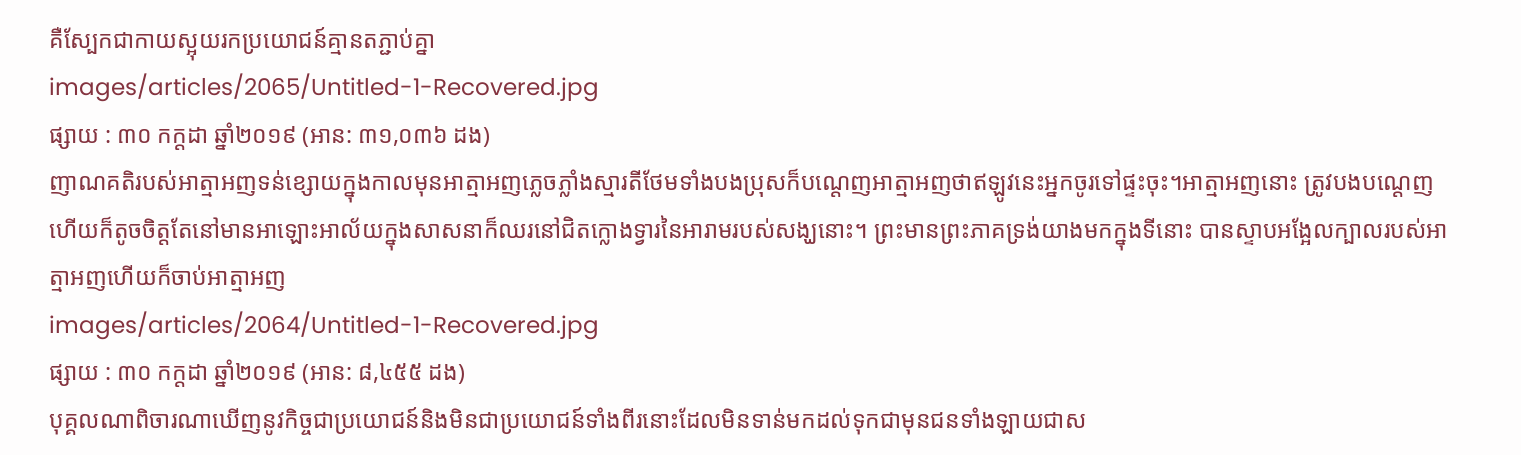គឺស្បែកជាកាយស្អុយរកប្រយោជន៍គ្មានតភ្ជាប់គ្នា
images/articles/2065/Untitled-1-Recovered.jpg
ផ្សាយ : ៣០ កក្តដា ឆ្នាំ២០១៩ (អាន: ៣១,០៣៦ ដង)
ញាណគតិរបស់អាត្មាអញទន់ខ្សោយក្នុងកាលមុនអាត្មាអញភ្លេចភ្លាំងស្មារតីថែមទាំងបងប្រុសក៏បណ្តេញអាត្មាអញថាឥឡូវនេះអ្នកចូរទៅផ្ទះចុះ។អាត្មាអញនោះ ត្រូវបងបណ្តេញហើយក៏តូចចិត្តតែនៅមានអាឡោះអាល័យក្នុងសាសនាក៏ឈរនៅជិតក្លោងទ្វារនៃអារាមរបស់សង្ឃនោះ។ ព្រះមានព្រះភាគទ្រង់យាងមកក្នុងទីនោះ បានស្ទាបអង្អែលក្បាលរបស់អាត្មាអញហើយក៏ចាប់អាត្មាអញ
images/articles/2064/Untitled-1-Recovered.jpg
ផ្សាយ : ៣០ កក្តដា ឆ្នាំ២០១៩ (អាន: ៨,៤៥៥ ដង)
បុគ្គលណាពិចារណាឃើញនូវកិច្ចជាប្រយោជន៍និងមិនជាប្រយោជន៍ទាំងពីរនោះដែលមិនទាន់មកដល់ទុកជាមុនជនទាំងឡាយជាស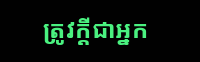ត្រូវក្តីជាអ្នក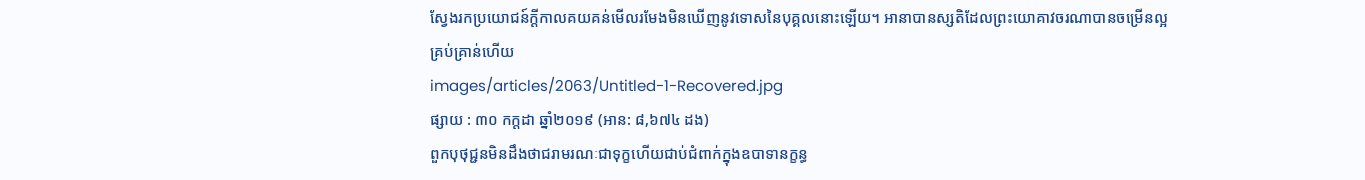ស្វែងរកប្រយោជន៍ក្តីកាលគយគន់មើលរមែងមិនឃើញនូវទោសនៃបុគ្គលនោះឡើយ។ អានាបានស្សតិដែលព្រះយោគាវចរណាបានចម្រើនល្អគ្រប់គ្រាន់ហើយ
images/articles/2063/Untitled-1-Recovered.jpg
ផ្សាយ : ៣០ កក្តដា ឆ្នាំ២០១៩ (អាន: ៨,៦៧៤ ដង)
ពួកបុថុជ្ជនមិនដឹងថាជរាមរណៈជាទុក្ខហើយជាប់ជំពាក់ក្នុងឧបាទានក្ខន្ធ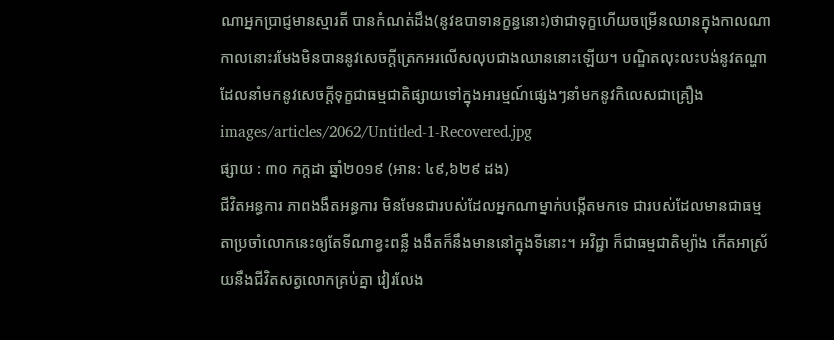ណាអ្នកប្រាជ្ញមានស្មារតី បានកំណត់ដឹង(នូវឧបាទានក្ខន្ធនោះ)ថាជាទុក្ខហើយចម្រើនឈានក្នុងកាលណាកាលនោះរមែងមិនបាននូវសេចក្តីត្រេកអរលើសលុបជាងឈាននោះឡើយ។ បណ្ឌិតលុះលះបង់នូវតណ្ហាដែលនាំមកនូវសេចក្តីទុក្ខជាធម្មជាតិផ្សាយទៅក្នុងអារម្មណ៍ផ្សេងៗនាំមកនូវកិលេសជាគ្រឿង
images/articles/2062/Untitled-1-Recovered.jpg
ផ្សាយ : ៣០ កក្តដា ឆ្នាំ២០១៩ (អាន: ៤៩,៦២៩ ដង)
ជីវិតអន្ធការ ភាពងងឹតអន្ធការ មិនមែនជារបស់ដែលអ្នកណាម្នាក់បង្កើតមកទេ ជារបស់ដែលមានជាធម្មតាប្រចាំលោកនេះឲ្យតែទីណាខ្វះពន្លឺ ងងឹតក៏នឹងមាននៅក្នុងទីនោះ។ អវិជ្ជា ក៏ជាធម្មជាតិម្យ៉ាង កើតអាស្រ័យនឹងជីវិតសត្វលោកគ្រប់គ្នា វៀរលែង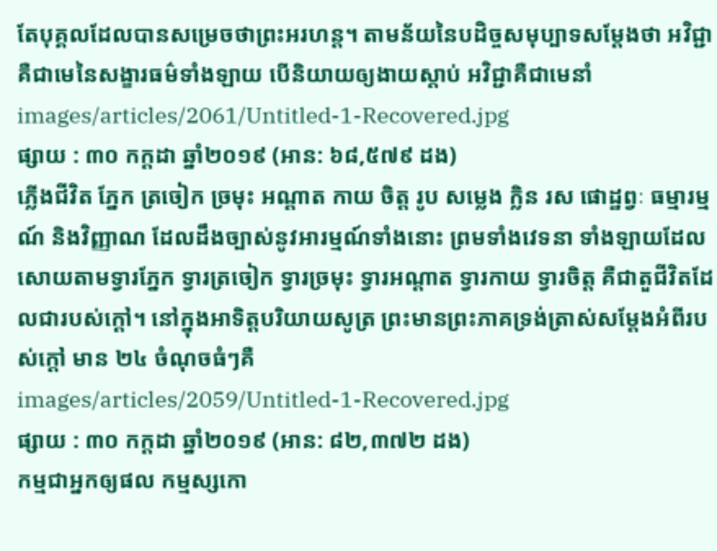តែបុគ្គលដែលបានសម្រេចថាព្រះអរហន្ត។ តាមន័យនៃបដិច្ចសមុប្បាទសម្ដែងថា អវិជ្ជា គឺជាមេនៃសង្ខារធម៌ទាំងឡាយ បើនិយាយឲ្យងាយស្ដាប់ អវិជ្ជាគឺជាមេនាំ
images/articles/2061/Untitled-1-Recovered.jpg
ផ្សាយ : ៣០ កក្តដា ឆ្នាំ២០១៩ (អាន: ៦៨,៥៧៩ ដង)
ភ្លើងជីវិត ភ្នែក ត្រចៀក ច្រមុះ អណ្ដាត កាយ ចិត្ត រូប សម្លេង ក្លិន រស ផោដ្ឋព្វៈ ធម្មារម្មណ៍ និងវិញ្ញាណ ដែលដឹងច្បាស់នូវអារម្មណ៍ទាំងនោះ ព្រមទាំងវេទនា ទាំងឡាយដែលសោយតាមទ្វារភ្នែក ទ្វារត្រចៀក ទ្វារច្រមុះ ទ្វារអណ្ដាត ទ្វារកាយ ទ្វារចិត្ត គឺជាតួជីវិតដែលជារបស់ក្ដៅ។ នៅក្នុងអាទិត្តបរិយាយសូត្រ ព្រះមានព្រះភាគទ្រង់ត្រាស់សម្ដែងអំពីរបស់ក្ដៅ មាន ២៤ ចំណុចធំៗគឺ
images/articles/2059/Untitled-1-Recovered.jpg
ផ្សាយ : ៣០ កក្តដា ឆ្នាំ២០១៩ (អាន: ៨២,៣៧២ ដង)
កម្មជាអ្នកឲ្យផល កម្មស្សកោ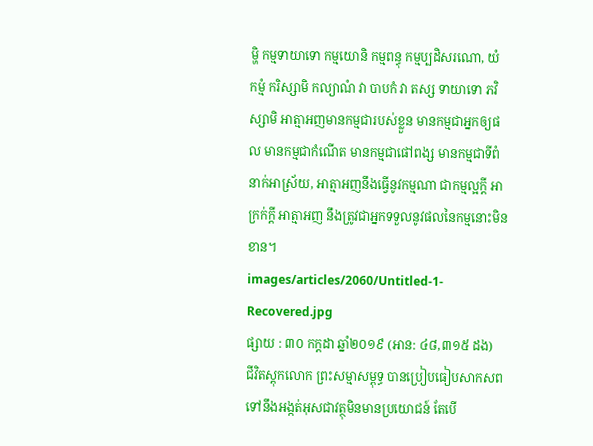ម្ហិ កម្មទាយាទោ កម្មយោនិ កម្មពន្ធុ កម្មប្បដិសរណោ, យំ កម្មំ ករិស្សាមិ កល្យាណំ វា បាបកំ វា តស្ស ទាយាទោ ភវិស្សាមិ អាត្មាអញមានកម្មជារបស់ខ្លួន មានកម្មជាអ្នកឲ្យផល មានកម្មជាកំណើត មានកម្មជាផៅពង្ស មានកម្មជាទីពំនាក់អាស្រ័យ, អាត្មាអញនឹងធ្វើនូវកម្មណា ជាកម្មល្អក្ដី អាក្រក់ក្ដី អាត្មាអញ នឹងត្រូវជាអ្នកទទួលនូវផលនៃកម្មនោះមិនខាន។
images/articles/2060/Untitled-1-Recovered.jpg
ផ្សាយ : ៣០ កក្តដា ឆ្នាំ២០១៩ (អាន: ៤៨,៣១៥ ដង)
ជីវិតស្ដុកលោក ព្រះសម្មាសម្ពុទ្ធ បានប្រៀបធៀបសាកសពទៅនឹងអង្កត់អុសជាវត្ថុមិនមានប្រយោជន៍ តែបើ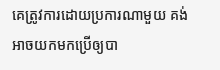គេត្រូវការដោយប្រការណាមួយ គង់អាចយកមកប្រើឲ្យបា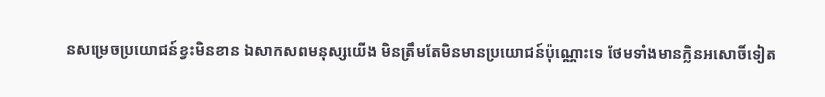នសម្រេចប្រយោជន៍ខ្វះមិនខាន ឯសាកសពមនុស្សយើង មិនត្រឹមតែមិនមានប្រយោជន៍ប៉ុណ្ណោះទេ ថែមទាំងមានក្លិនអសោចិ៍ទៀត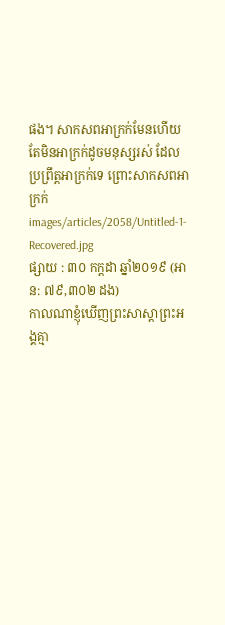ផង។ សាកសពអាក្រក់មែនហើយ តែមិនអាក្រក់ដូចមនុស្សរស់ ដែលប្រព្រឹត្តអាក្រក់ទេ ព្រោះសាកសពអាក្រក់
images/articles/2058/Untitled-1-Recovered.jpg
ផ្សាយ : ៣០ កក្តដា ឆ្នាំ២០១៩ (អាន: ៧៩,៣០២ ដង)
កាលណាខ្ញុំឃើញព្រះសាស្តាព្រះអង្គគ្មា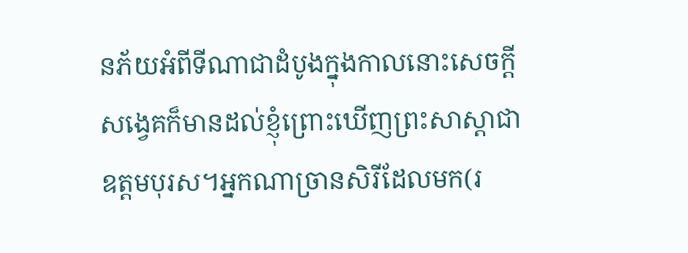នភ័យអំពីទីណាជាដំបូងក្នុងកាលនោះសេចក្តីសង្វេគក៏មានដល់ខ្ញុំព្រោះឃើញព្រះសាស្តាជាឧត្តមបុរស។អ្នកណាច្រានសិរីដែលមក(រ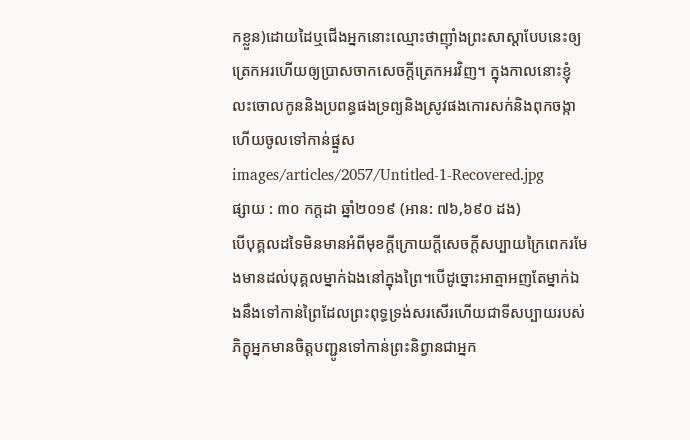កខ្លួន)ដោយដៃឬជើងអ្នកនោះឈ្មោះថាញ៉ាំងព្រះសាស្តាបែបនេះឲ្យត្រេកអរហើយឲ្យប្រាសចាកសេចក្តីត្រេកអរវិញ។ ក្នុងកាលនោះខ្ញុំលះចោលកូននិងប្រពន្ធផងទ្រព្យនិងស្រូវផងកោរសក់និងពុកចង្កាហើយចូលទៅកាន់ផ្នួស
images/articles/2057/Untitled-1-Recovered.jpg
ផ្សាយ : ៣០ កក្តដា ឆ្នាំ២០១៩ (អាន: ៧៦,៦៩០ ដង)
បើបុគ្គលដទៃមិនមានអំពីមុខក្តីក្រោយក្តីសេចក្តីសប្បាយក្រៃពេករមែងមានដល់បុគ្គលម្នាក់ឯងនៅក្នុងព្រៃ។បើដូច្នោះអាត្មាអញតែម្នាក់ឯងនឹងទៅកាន់ព្រៃដែលព្រះពុទ្ធទ្រង់សរសើរហើយជាទីសប្បាយរបស់ភិក្ខុអ្នកមានចិត្តបញ្ជូនទៅកាន់ព្រះនិព្វានជាអ្នក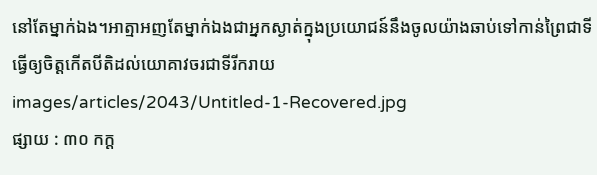នៅតែម្នាក់ឯង។អាត្មាអញតែម្នាក់ឯងជាអ្នកស្ងាត់ក្នុងប្រយោជន៍នឹងចូលយ៉ាងឆាប់ទៅកាន់ព្រៃជាទីធ្វើឲ្យចិត្តកើតបីតិដល់យោគាវចរជាទីរីករាយ
images/articles/2043/Untitled-1-Recovered.jpg
ផ្សាយ : ៣០ កក្ត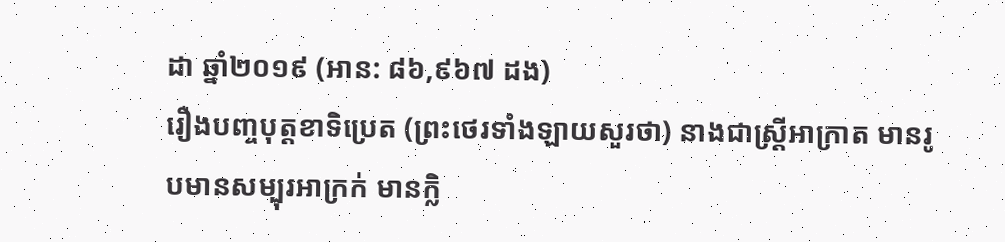ដា ឆ្នាំ២០១៩ (អាន: ៨៦,៩៦៧ ដង)
រឿងបញ្ចបុត្តខាទិប្រេត (ព្រះថេរទាំងឡាយសួរថា) នាងជាស្រ្តីអាក្រាត មានរូបមានសម្បុរអាក្រក់ មានក្លិ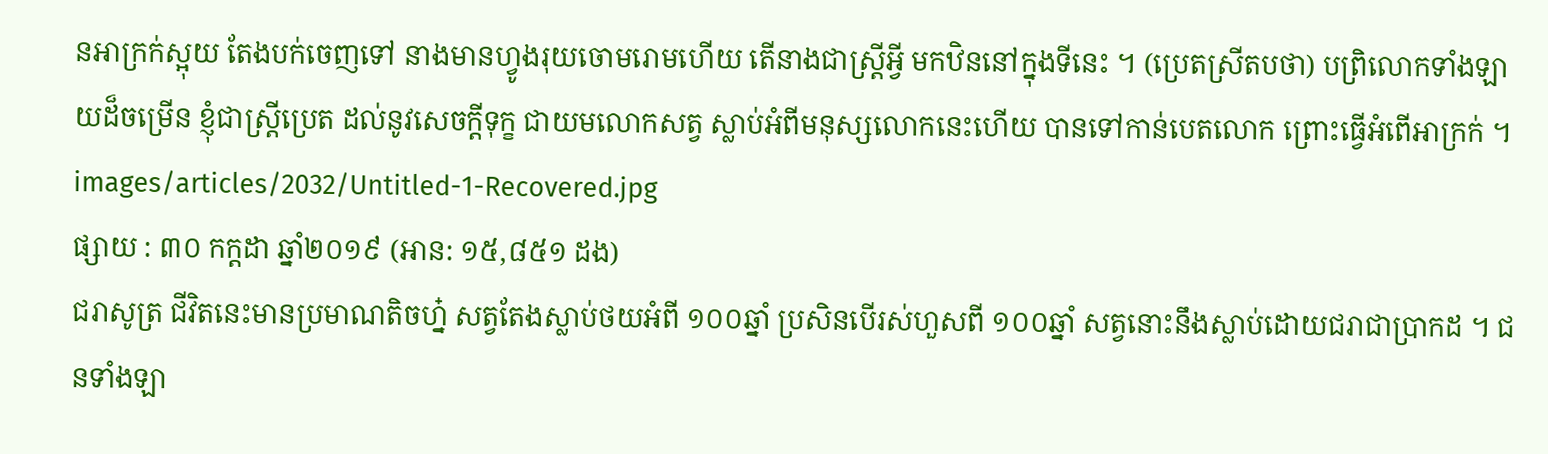នអាក្រក់ស្អុយ តែងបក់ចេញទៅ នាងមានហ្វូងរុយចោមរោមហើយ តើនាងជាស្រ្តីអ្វី មកឋិននៅក្នុងទីនេះ ។ (ប្រេតស្រីតបថា) បពិ្រលោកទាំងឡាយដ៏ចម្រើន ខ្ញុំជាស្រ្តីប្រេត ដល់នូវសេចក្តីទុក្ខ ជាយមលោកសត្វ ស្លាប់អំពីមនុស្សលោកនេះហើយ បានទៅកាន់បេតលោក ព្រោះធ្វើអំពើអាក្រក់ ។
images/articles/2032/Untitled-1-Recovered.jpg
ផ្សាយ : ៣០ កក្តដា ឆ្នាំ២០១៩ (អាន: ១៥,៨៥១ ដង)
ជរាសូត្រ ជីវិតនេះមានប្រមាណតិចហ្ន៎ សត្វតែងស្លាប់ថយអំពី ១០០ឆ្នាំ ប្រសិនបើរស់ហួសពី ១០០ឆ្នាំ សត្វនោះនឹងស្លាប់ដោយជរាជាប្រាកដ ។ ជនទាំងឡា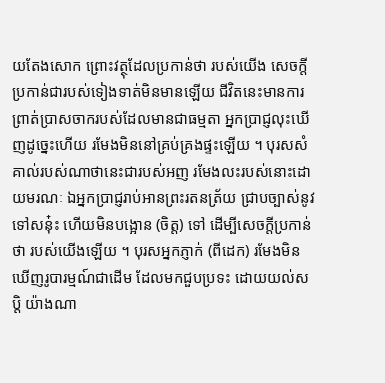យតែងសោក ព្រោះវត្ថុដែលប្រកាន់ថា របស់យើង សេចក្តីប្រកាន់ជារបស់ទៀងទាត់មិនមានឡើយ ជីវិតនេះមានការព្រាត់ប្រាសចាករបស់ដែលមានជាធម្មតា អ្នកប្រាជ្ញលុះឃើញដូច្នេះហើយ រមែងមិននៅគ្រប់គ្រងផ្ទះឡើយ ។ បុរសសំគាល់របស់ណាថានេះជារបស់អញ រមែងលះរបស់នោះដោយមរណៈ ឯអ្នកប្រាជ្ញរាប់អានព្រះរតនត្រ័យ ជ្រាបច្បាស់នូវទៅសនុ៎ះ ហើយមិនបង្អោន (ចិត្ត) ទៅ ដើម្បីសេចក្តីប្រកាន់ថា របស់យើងឡើយ ។ បុរសអ្នកភ្ញាក់ (ពីដេក) រមែងមិនឃើញរូបារម្មណ៍ជាដើម ដែលមកជួបប្រទះ ដោយយល់សប្តិ យ៉ាងណា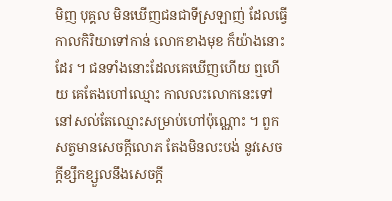មិញ បុគ្គល មិនឃើញជនជាទីស្រឡាញ់ ដែលធ្វើកាលកិរិយាទៅកាន់ លោកខាងមុខ ក៏យ៉ាងនោះដែរ ។ ជនទាំងនោះដែលគេឃើញហើយ ឮហើយ គេតែងហៅឈ្មោះ កាលលះលោកនេះទៅ នៅសល់តែឈ្មោះសម្រាប់ហៅប៉ុណ្ណោះ ។ ពួកសត្វមានសេចក្តីលោភ តែងមិនលះបង់ នូវសេចក្តីខ្សឹកខ្សួលនឹងសេចក្តី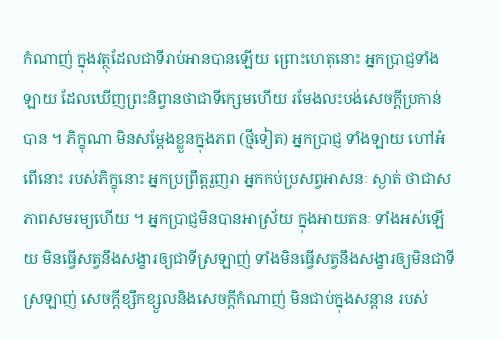កំណាញ់ ក្នុងវត្ថុដែលជាទីរាប់អានបានឡើយ ព្រោះហេតុនោះ អ្នកប្រាជ្ញទាំងឡាយ ដែលឃើញព្រះនិព្វានថាជាទីក្សេមហើយ រមែងលះបង់សេចក្តីប្រកាន់បាន ។ ភិក្ខុណា មិនសម្តែងខ្លួនក្នុងភព (ថ្មីទៀត) អ្នកប្រាជ្ញ ទាំងឡាយ ហៅអំពើនោះ របស់ភិក្ខុនោះ អ្នកប្រព្រឹត្តរួញរា អ្នកកប់ប្រសព្វអាសនៈ ស្ងាត់ ថាជាសភាពសមរម្យហើយ ។ អ្នកប្រាជ្ញមិនបានអាស្រ័យ ក្នុងអាយតនៈ ទាំងអស់ឡើយ មិនធ្វើសត្វនឹងសង្ខារឲ្យជាទីស្រឡាញ់ ទាំងមិនធ្វើសត្វនឹងសង្ខារឲ្យមិនជាទីស្រឡាញ់ សេចក្តីខ្សឹកខ្សួលនិងសេចក្តីកំណាញ់ មិនជាប់ក្នុងសន្តាន របស់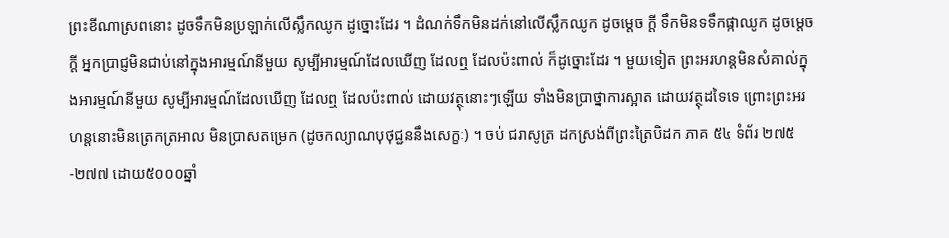ព្រះខីណាស្រពនោះ ដូចទឹកមិនប្រឡាក់លើស្លឹកឈូក ដូច្នោះដែរ ។ ដំណក់ទឹកមិនដក់នៅលើស្លឹកឈូក ដូចម្តេច ក្តី ទឹកមិនទទឹកផ្កាឈូក ដូចម្តេចក្តី អ្នកប្រាជ្ញមិនជាប់នៅក្នុងអារម្មណ៍នីមួយ សូម្បីអារម្មណ៍ដែលឃើញ ដែលឮ ដែលប៉ះពាល់ ក៏ដូច្នោះដែរ ។ មួយទៀត ព្រះអរហន្តមិនសំគាល់ក្នុងអារម្មណ៍នីមួយ សូម្បីអារម្មណ៍ដែលឃើញ ដែលឮ ដែលប៉ះពាល់ ដោយវត្ថុនោះៗឡើយ ទាំងមិនប្រាថ្នាការស្អាត ដោយវត្ថុដទៃទេ ព្រោះព្រះអរហន្តនោះមិនត្រេកត្រអាល មិនប្រាសតម្រេក (ដូចកល្យាណបុថុជ្ជននឹងសេក្ខៈ) ។ ចប់ ជរាសូត្រ ដកស្រង់ពីព្រះត្រៃបិដក ភាគ ៥៤ ទំព័រ ២៧៥-២៧៧ ដោយ៥០០០ឆ្នាំ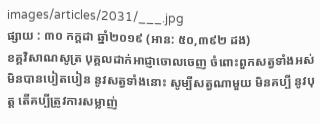images/articles/2031/___.jpg
ផ្សាយ : ៣០ កក្តដា ឆ្នាំ២០១៩ (អាន: ៥០,៣៩២ ដង)
ខគ្គវិសាណសូត្រ បុគ្គលដាក់អាជ្ញាចោលចេញ ចំពោះពួកសត្វទាំងអស់ មិនបានបៀតបៀន នូវសត្វទាំងនោះ សូម្បីសត្វណាមួយ មិនគប្បី នូវបុត្ត តើគប្បីត្រូវការសម្លាញ់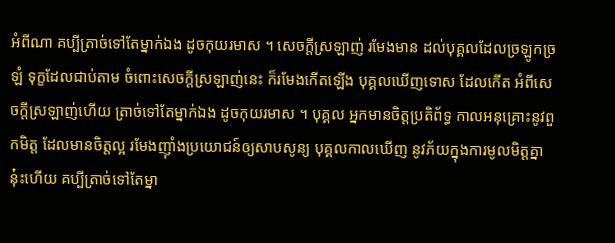អំពីណា គប្បីត្រាច់ទៅតែម្នាក់ឯង ដូចកុយរមាស ។ សេចក្តីស្រឡាញ់ រមែងមាន ដល់បុគ្គលដែលច្រឡូកច្រឡំ ទុក្ខដែលជាប់តាម ចំពោះសេចក្តីស្រឡាញ់នេះ ក៏រមែងកើតឡើង បុគ្គលឃើញទោស ដែលកើត អំពីសេចក្តីស្រឡាញ់ហើយ ត្រាច់ទៅតែម្នាក់ឯង ដូចកុយរមាស ។ បុគ្គល អ្នកមានចិត្តប្រតិព័ទ្ធ កាលអនុគ្រោះនូវពួកមិត្ត ដែលមានចិត្តល្អ រមែងញ៉ាំងប្រយោជន៍ឲ្យសាបសូន្យ បុគ្គលកាលឃើញ នូវភ័យក្នុងការមូលមិត្តគ្នានុ៎ះហើយ គប្បីត្រាច់ទៅតែម្នា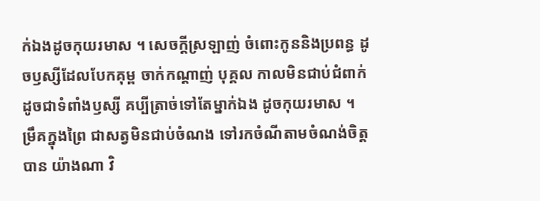ក់ឯងដូចកុយរមាស ។ សេចក្តីស្រឡាញ់ ចំពោះកូននិងប្រពន្ធ ដូចឫស្សីដែលបែកគុម្ព ចាក់កណ្តាញ់ បុគ្គល កាលមិនជាប់ជំពាក់ ដូចជាទំពាំងឫស្សី គប្បីត្រាច់ទៅតែម្នាក់ឯង ដូចកុយរមាស ។ ម្រឹគក្នុងព្រៃ ជាសត្វមិនជាប់ចំណង ទៅរកចំណីតាមចំណង់ចិត្តបាន យ៉ាងណា វិ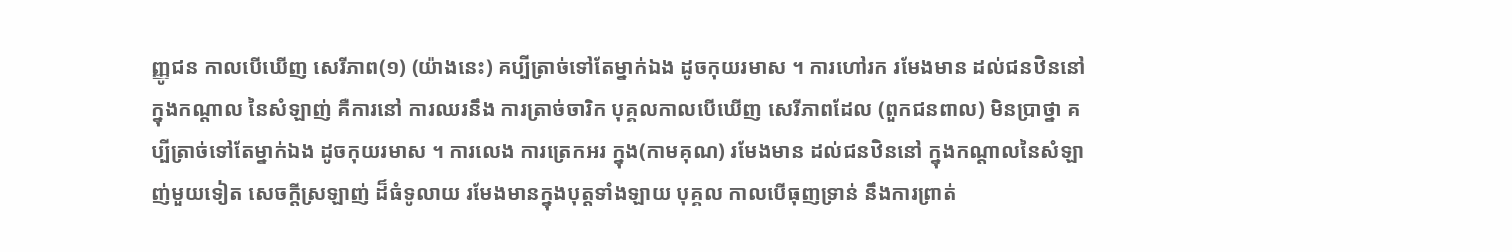ញ្ញូជន កាលបើឃើញ សេរីភាព(១) (យ៉ាងនេះ) គប្បីត្រាច់ទៅតែម្នាក់ឯង ដូចកុយរមាស ។ ការហៅរក រមែងមាន ដល់ជនឋិននៅ ក្នុងកណ្តាល នៃសំឡាញ់ គឺការនៅ ការឈរនឹង ការត្រាច់ចារិក បុគ្គលកាលបើឃើញ សេរីភាពដែល (ពួកជនពាល) មិនប្រាថ្នា គប្បីត្រាច់ទៅតែម្នាក់ឯង ដូចកុយរមាស ។ ការលេង ការត្រេកអរ ក្នុង(កាមគុណ) រមែងមាន ដល់ជនឋិននៅ ក្នុងកណ្តាលនៃសំឡាញ់មួយទៀត សេចក្តីស្រឡាញ់ ដ៏ធំទូលាយ រមែងមានក្នុងបុត្តទាំងឡាយ បុគ្គល កាលបើធុញទ្រាន់ នឹងការព្រាត់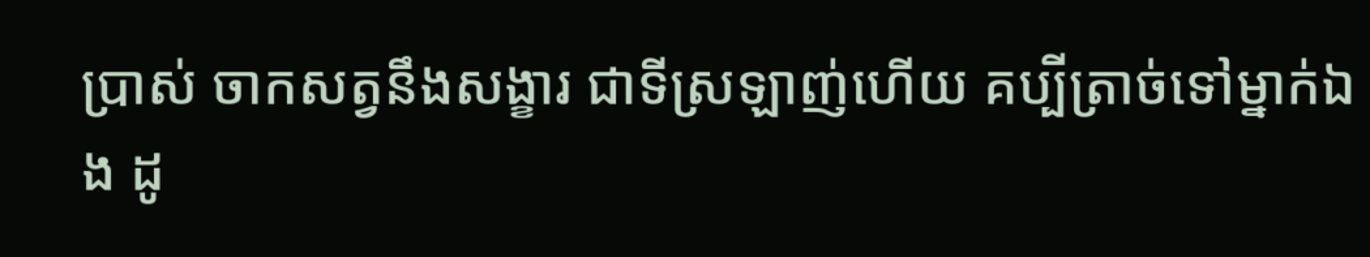ប្រាស់ ចាកសត្វនឹងសង្ខារ ជាទីស្រឡាញ់ហើយ គប្បីត្រាច់ទៅម្នាក់ឯង ដូ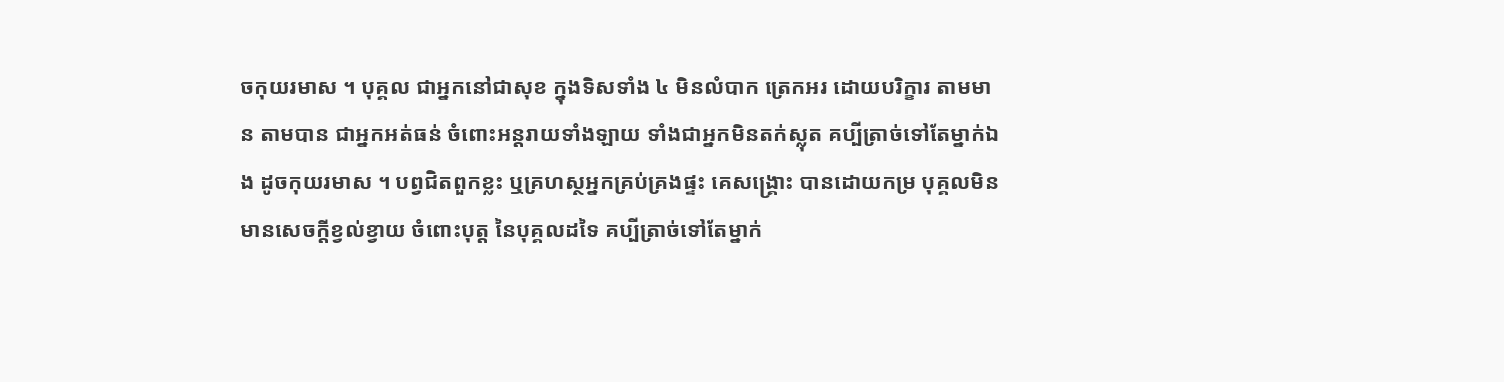ចកុយរមាស ។ បុគ្គល ជាអ្នកនៅជាសុខ ក្នុងទិសទាំង ៤ មិនលំបាក ត្រេកអរ ដោយបរិក្ខារ តាមមាន តាមបាន ជាអ្នកអត់ធន់ ចំពោះអន្តរាយទាំងឡាយ ទាំងជាអ្នកមិនតក់ស្លុត គប្បីត្រាច់ទៅតែម្នាក់ឯង ដូចកុយរមាស ។ បព្វជិតពួកខ្លះ ឬគ្រហស្ថអ្នកគ្រប់គ្រងផ្ទះ គេសង្គ្រោះ បានដោយកម្រ បុគ្គលមិនមានសេចក្តីខ្វល់ខ្វាយ ចំពោះបុត្ត នៃបុគ្គលដទៃ គប្បីត្រាច់ទៅតែម្នាក់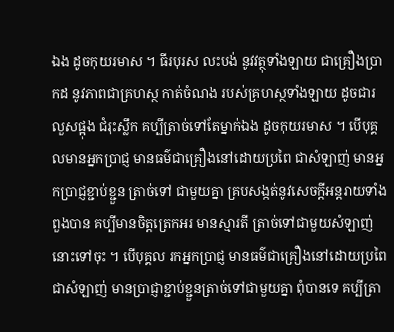ឯង ដូចកុយរមាស ។ ធីរបុរស លះបង់ នូវវត្ថុទាំងឡាយ ជាគ្រឿងប្រាកដ នូវភាពជាគ្រហស្ថ កាត់ចំណង របស់គ្រហស្ថទាំងឡាយ ដូចជារលួសផ្អុង ជំរុះស្លឹក គប្បីត្រាច់ទៅតែម្នាក់ឯង ដូចកុយរមាស ។ បើបុគ្គលមានអ្នកប្រាជ្ញ មានធម៌ជាគ្រឿងនៅដោយប្រពៃ ជាសំឡាញ់ មានអ្នកប្រាជ្ញខ្ជាប់ខ្ជួន ត្រាច់ទៅ ជាមួយគ្នា គ្របសង្កត់នូវសេចក្តីអន្តរាយទាំងពួងបាន គប្បីមានចិត្តត្រេកអរ មានស្មារតី ត្រាច់ទៅជាមួយសំឡាញ់នោះទៅចុះ ។ បើបុគ្គល រកអ្នកប្រាជ្ញ មានធម៌ជាគ្រឿងនៅដោយប្រពៃ ជាសំឡាញ់ មានប្រាជ្ញាខ្ជាប់ខ្ជួនត្រាច់ទៅជាមួយគ្នា ពុំបានទេ គប្បីត្រា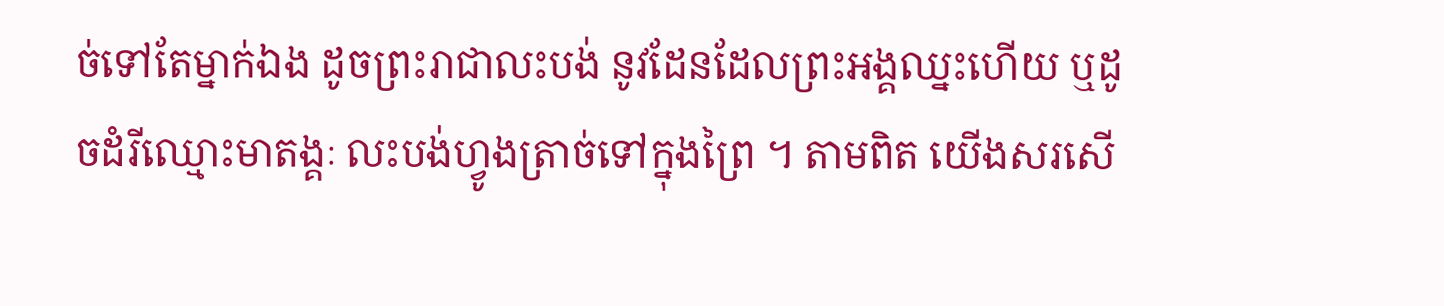ច់ទៅតែម្នាក់ឯង ដូចព្រះរាជាលះបង់ នូវដែនដែលព្រះអង្គឈ្នះហើយ ឬដូចដំរីឈ្មោះមាតង្គៈ លះបង់ហ្វូងត្រាច់ទៅក្នុងព្រៃ ។ តាមពិត យើងសរសើ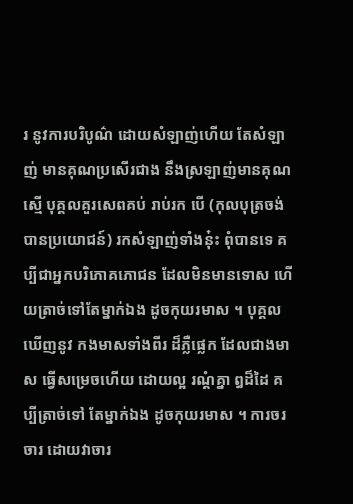រ នូវការបរិបូណ៌ ដោយសំឡាញ់ហើយ តែសំឡាញ់ មានគុណប្រសើរជាង នឹងស្រឡាញ់មានគុណស្មើ បុគ្គលគួរសេពគប់ រាប់រក បើ (កុលបុត្រចង់បានប្រយោជន៍) រកសំឡាញ់ទាំងនុ៎ះ ពុំបានទេ គប្បីជាអ្នកបរិភោគភោជន ដែលមិនមានទោស ហើយត្រាច់ទៅតែម្នាក់ឯង ដូចកុយរមាស ។ បុគ្គលឃើញនូវ កងមាសទាំងពីរ ដ៏ភ្លឺផ្លេក ដែលជាងមាស ធ្វើសម្រេចហើយ ដោយល្អ រណ្តំគ្នា ឰដ៏ដៃ គប្បីត្រាច់ទៅ តែម្នាក់ឯង ដូចកុយរមាស ។ ការចរចារ ដោយវាចារ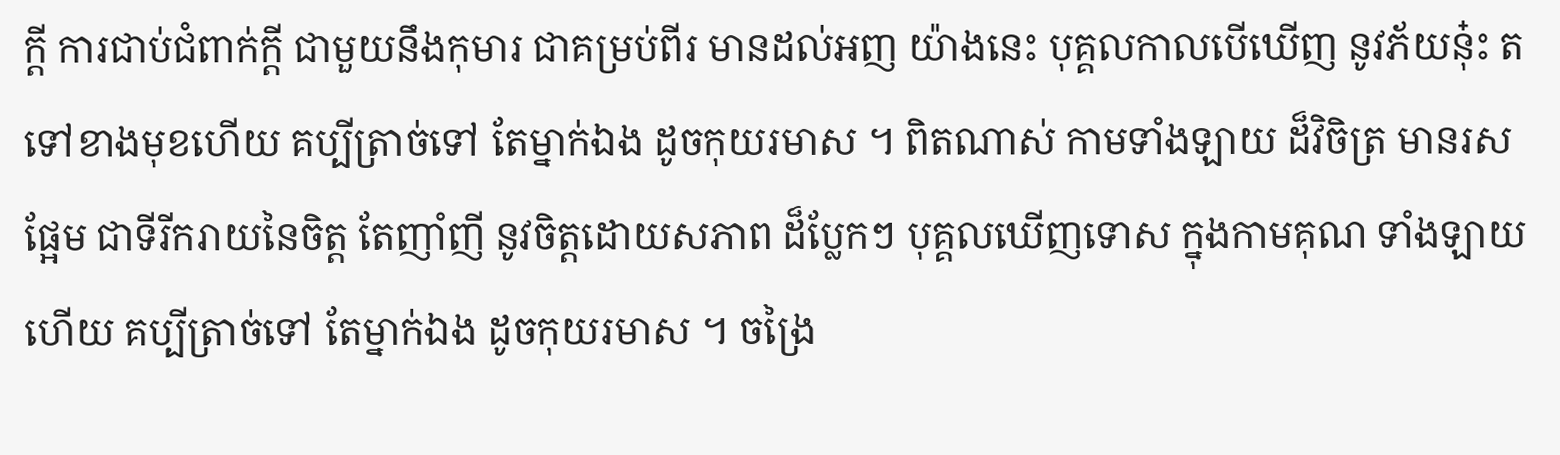ក្តី ការជាប់ជំពាក់ក្តី ជាមួយនឹងកុមារ ជាគម្រប់ពីរ មានដល់អញ យ៉ាងនេះ បុគ្គលកាលបើឃើញ នូវភ័យនុ៎ះ តទៅខាងមុខហើយ គប្បីត្រាច់ទៅ តែម្នាក់ឯង ដូចកុយរមាស ។ ពិតណាស់ កាមទាំងឡាយ ដ៏វិចិត្រ មានរសផ្អែម ជាទីរីករាយនៃចិត្ត តែញាំញី នូវចិត្តដោយសភាព ដ៏ប្លែកៗ បុគ្គលឃើញទោស ក្នុងកាមគុណ ទាំងឡាយហើយ គប្បីត្រាច់ទៅ តែម្នាក់ឯង ដូចកុយរមាស ។ ចង្រៃ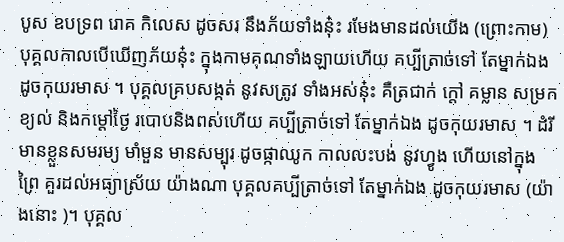បូស ឧបទ្រព រោគ កិលេស ដូចសរ នឹងភ័យទាំងនុ៎ះ រមែងមានដល់យើង (ព្រោះកាម) បុគ្គលកាលបើឃើញភ័យនុ៎ះ ក្នុងកាមគុណទាំងឡាយហើយ គប្បីត្រាច់ទៅ តែម្នាក់ឯង ដូចកុយរមាស ។ បុគ្គលគ្របសង្កត់ នូវសត្រូវ ទាំងអស់នុ៎ះ គឺត្រជាក់ ក្តៅ គម្លាន សម្រក ខ្យល់ និងកម្តៅថ្ងៃ របោបនិងពស់ហើយ គប្បីត្រាច់ទៅ តែម្នាក់ឯង ដូចកុយរមាស ។ ដំរី មានខ្លួនសមរម្យ មាំមួន មានសម្បុរ ដូចផ្កាឈូក កាលលះបង់ នូវហ្វូង ហើយនៅក្នុងព្រៃ គួរដល់អធ្យាស្រ័យ យ៉ាងណា បុគ្គលគប្បីត្រាច់ទៅ តែម្នាក់ឯង ដូចកុយរមាស (យ៉ាងនោះ )។ បុគ្គល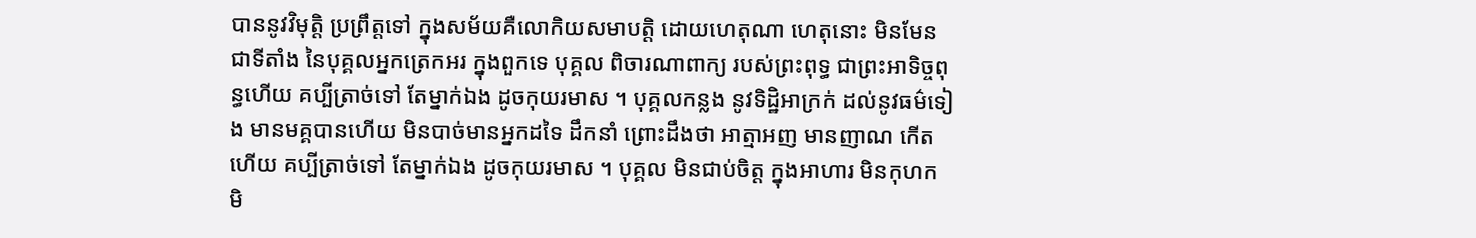បាននូវវិមុត្តិ ប្រព្រឹត្តទៅ ក្នុងសម័យគឺលោកិយសមាបត្តិ ដោយហេតុណា ហេតុនោះ មិនមែនជាទីតាំង នៃបុគ្គលអ្នកត្រេកអរ ក្នុងពួកទេ បុគ្គល ពិចារណាពាក្យ របស់ព្រះពុទ្ធ ជាព្រះអាទិច្ចពុន្ធហើយ គប្បីត្រាច់ទៅ តែម្នាក់ឯង ដូចកុយរមាស ។ បុគ្គលកន្លង នូវទិដ្ឋិអាក្រក់ ដល់នូវធម៌ទៀង មានមគ្គបានហើយ មិនបាច់មានអ្នកដទៃ ដឹកនាំ ព្រោះដឹងថា អាត្មាអញ មានញាណ កើតហើយ គប្បីត្រាច់ទៅ តែម្នាក់ឯង ដូចកុយរមាស ។ បុគ្គល មិនជាប់ចិត្ត ក្នុងអាហារ មិនកុហក មិ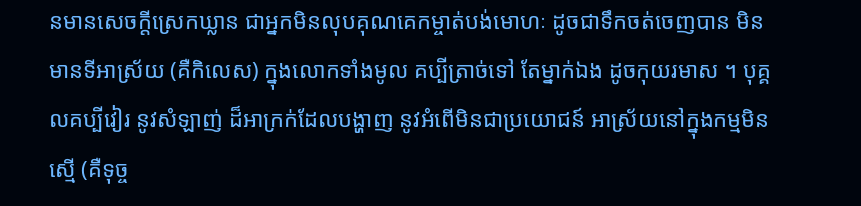នមានសេចក្តីស្រេកឃ្លាន ជាអ្នកមិនលុបគុណគេកម្ចាត់បង់មោហៈ ដូចជាទឹកចត់ចេញបាន មិនមានទីអាស្រ័យ (គឺកិលេស) ក្នុងលោកទាំងមូល គប្បីត្រាច់ទៅ តែម្នាក់ឯង ដូចកុយរមាស ។ បុគ្គលគប្បីវៀរ នូវសំឡាញ់ ដ៏អាក្រក់ដែលបង្ហាញ នូវអំពើមិនជាប្រយោជន៍ អាស្រ័យនៅក្នុងកម្មមិនស្មើ (គឺទុច្ច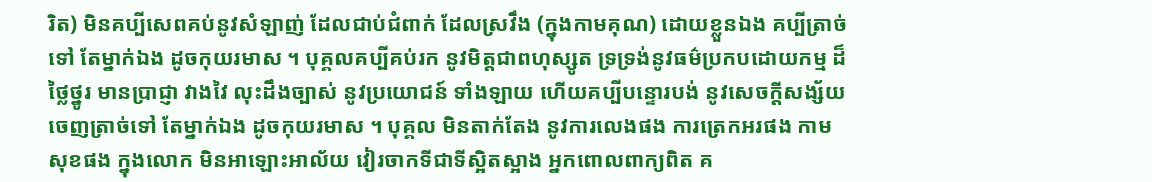រិត) មិនគប្បីសេពគប់នូវសំឡាញ់ ដែលជាប់ជំពាក់ ដែលស្រវឹង (ក្នុងកាមគុណ) ដោយខ្លួនឯង គប្បីត្រាច់ទៅ តែម្នាក់ឯង ដូចកុយរមាស ។ បុគ្គលគប្បីគប់រក នូវមិត្តជាពហុស្សូត ទ្រទ្រង់នូវធម៌ប្រកបដោយកម្ម ដ៏ថ្លៃថ្នូរ មានប្រាជ្ញា វាងវៃ លុះដឹងច្បាស់ នូវប្រយោជន៍ ទាំងឡាយ ហើយគប្បីបន្ទោរបង់ នូវសេចក្តីសង្ស័យ ចេញត្រាច់ទៅ តែម្នាក់ឯង ដូចកុយរមាស ។ បុគ្គល មិនតាក់តែង នូវការលេងផង ការត្រេកអរផង កាមសុខផង ក្នុងលោក មិនអាឡោះអាល័យ វៀរចាកទីជាទីស្អិតស្អាង អ្នកពោលពាក្យពិត គ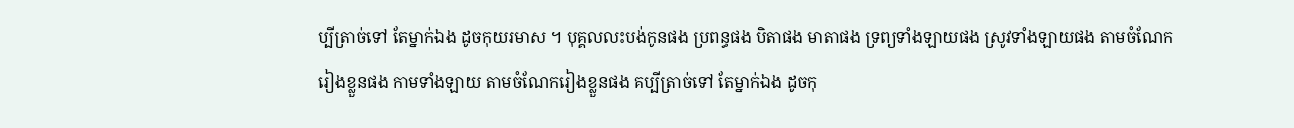ប្បីត្រាច់ទៅ តែម្នាក់ឯង ដូចកុយរមាស ។ បុគ្គលលះបង់កូនផង ប្រពន្ធផង បិតាផង មាតាផង ទ្រព្យទាំងឡាយផង ស្រូវទាំងឡាយផង តាមចំណែករៀងខ្លួនផង កាមទាំងឡាយ តាមចំណែករៀងខ្លួនផង គប្បីត្រាច់ទៅ តែម្នាក់ឯង ដូចកុ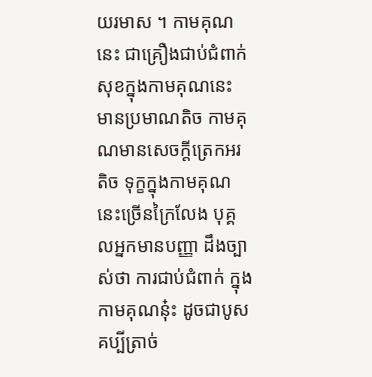យរមាស ។ កាមគុណនេះ ជាគ្រឿងជាប់ជំពាក់ សុខក្នុងកាមគុណនេះ មានប្រមាណតិច កាមគុណមានសេចក្តីត្រេកអរតិច ទុក្ខក្នុងកាមគុណនេះច្រើនក្រៃលែង បុគ្គលអ្នកមានបញ្ញា ដឹងច្បាស់ថា ការជាប់ជំពាក់ ក្នុងកាមគុណនុ៎ះ ដូចជាបូស គប្បីត្រាច់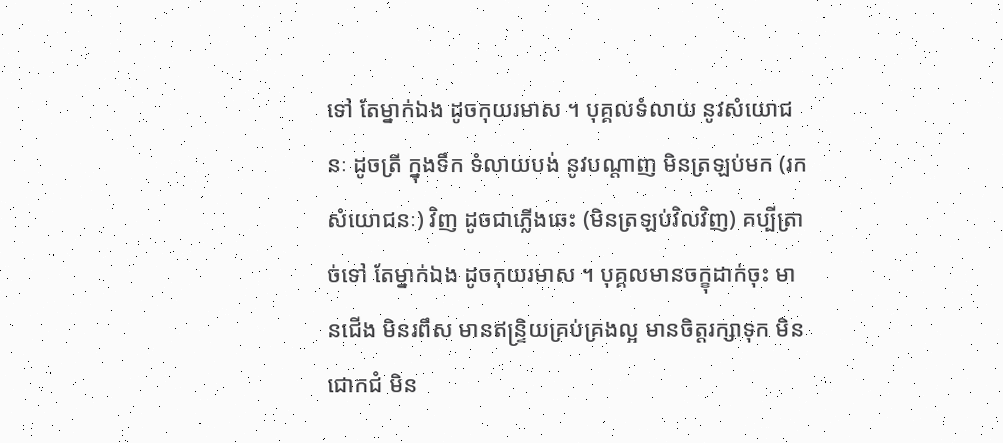ទៅ តែម្នាក់ឯង ដូចកុយរមាស ។ បុគ្គលទំលាយ នូវសំយោជនៈ ដូចត្រី ក្នុងទឹក ទំលាយបង់ នូវបណ្តាញ មិនត្រឡប់មក (រកសំយោជនៈ) វិញ ដូចជាភ្លើងឆេះ (មិនត្រឡប់វិលវិញ) គប្បីត្រាច់ទៅ តែម្នាក់ឯង ដូចកុយរមាស ។ បុគ្គលមានចក្ខុដាក់ចុះ មានជើង មិនរពឹស មានឥន្ទ្រិយគ្រប់គ្រងល្អ មានចិត្តរក្សាទុក មិនជោកជំ មិន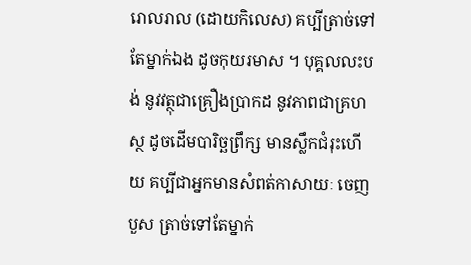រោលរាល (ដោយកិលេស) គប្បីត្រាច់ទៅ តែម្នាក់ឯង ដូចកុយរមាស ។ បុគ្គលលះបង់ នូវវត្ថុជាគ្រឿងប្រាកដ នូវភាពជាគ្រហស្ថ ដូចដើមបារិច្ឆព្រឹក្ស មានស្លឹកជំរុះហើយ គប្បីជាអ្នកមានសំពត់កាសាយៈ ចេញបួស ត្រាច់ទៅតែម្នាក់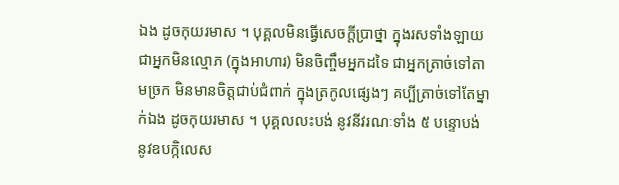ឯង ដូចកុយរមាស ។ បុគ្គលមិនធ្វើសេចក្តីប្រាថ្នា ក្នុងរសទាំងឡាយ ជាអ្នកមិនល្មោភ (ក្នុងអាហារ) មិនចិញ្ចឹមអ្នកដទៃ ជាអ្នកត្រាច់ទៅតាមច្រក មិនមានចិត្តជាប់ជំពាក់ ក្នុងត្រកូលផ្សេងៗ គប្បីត្រាច់ទៅតែម្នាក់ឯង ដូចកុយរមាស ។ បុគ្គលលះបង់ នូវនីវរណៈទាំង ៥ បន្ទោបង់ នូវឧបក្កិលេស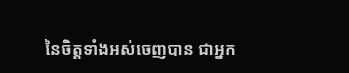នៃចិត្តទាំងអស់ចេញបាន ជាអ្នក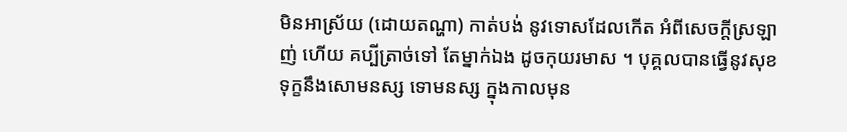មិនអាស្រ័យ (ដោយតណ្ហា) កាត់បង់ នូវទោសដែលកើត អំពីសេចក្តីស្រឡាញ់ ហើយ គប្បីត្រាច់ទៅ តែម្នាក់ឯង ដូចកុយរមាស ។ បុគ្គលបានធ្វើនូវសុខទុក្ខនឹងសោមនស្ស ទោមនស្ស ក្នុងកាលមុន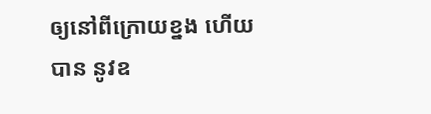ឲ្យនៅពីក្រោយខ្នង ហើយ បាន នូវឧ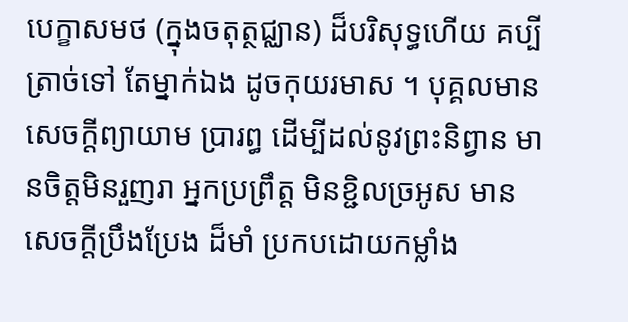បេក្ខាសមថ (ក្នុងចតុត្ថជ្ឈាន) ដ៏បរិសុទ្ធហើយ គប្បីត្រាច់ទៅ តែម្នាក់ឯង ដូចកុយរមាស ។ បុគ្គលមានសេចក្តីព្យាយាម ប្រារព្ធ ដើម្បីដល់នូវព្រះនិព្វាន មានចិត្តមិនរួញរា អ្នកប្រព្រឹត្ត មិនខ្ជិលច្រអូស មានសេចក្តីប្រឹងប្រែង ដ៏មាំ ប្រកបដោយកម្លាំង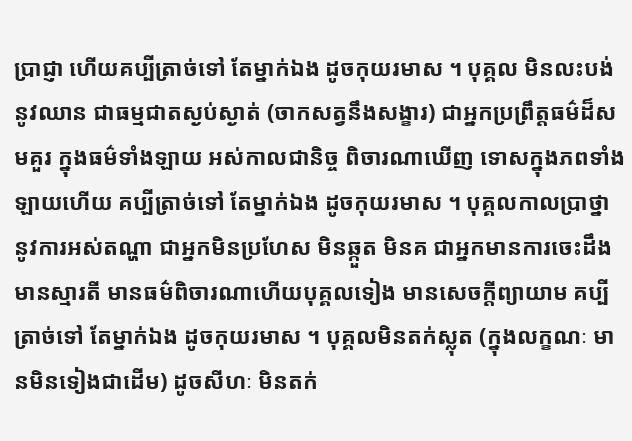ប្រាជ្ញា ហើយគប្បីត្រាច់ទៅ តែម្នាក់ឯង ដូចកុយរមាស ។ បុគ្គល មិនលះបង់នូវឈាន ជាធម្មជាតស្ងប់ស្ងាត់ (ចាកសត្វនឹងសង្ខារ) ជាអ្នកប្រព្រឹត្តធម៌ដ៏សមគួរ ក្នុងធម៌ទាំងឡាយ អស់កាលជានិច្ច ពិចារណាឃើញ ទោសក្នុងភពទាំងឡាយហើយ គប្បីត្រាច់ទៅ តែម្នាក់ឯង ដូចកុយរមាស ។ បុគ្គលកាលប្រាថ្នា នូវការអស់តណ្ហា ជាអ្នកមិនប្រហែស មិនឆ្កួត មិនគ ជាអ្នកមានការចេះដឹង មានស្មារតី មានធម៌ពិចារណាហើយបុគ្គលទៀង មានសេចក្តីព្យាយាម គប្បីត្រាច់ទៅ តែម្នាក់ឯង ដូចកុយរមាស ។ បុគ្គលមិនតក់ស្លុត (ក្នុងលក្ខណៈ មានមិនទៀងជាដើម) ដូចសីហៈ មិនតក់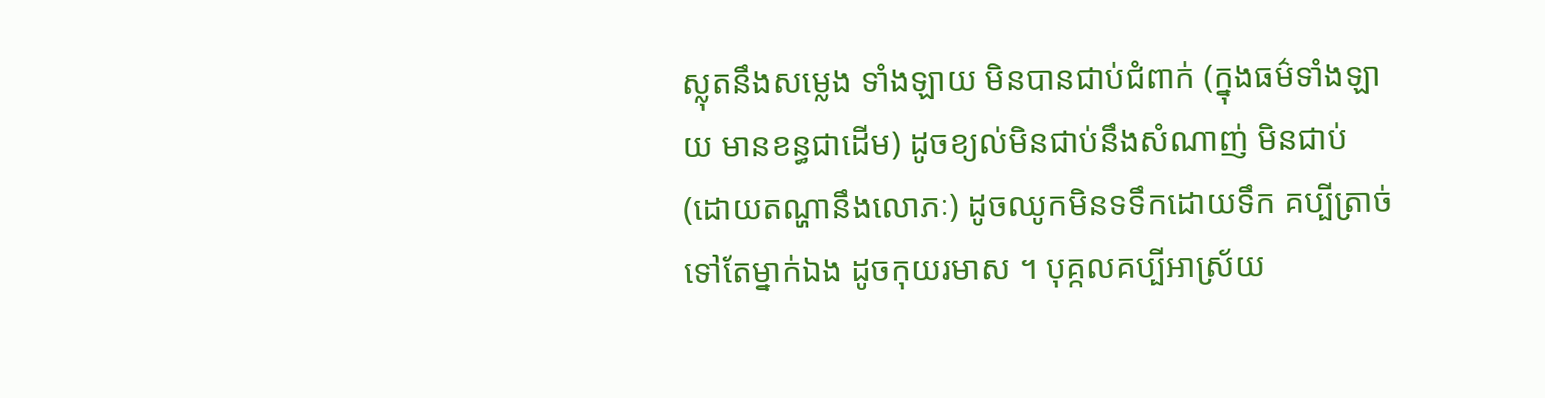ស្លុតនឹងសម្លេង ទាំងឡាយ មិនបានជាប់ជំពាក់ (ក្នុងធម៌ទាំងឡាយ មានខន្ធជាដើម) ដូចខ្យល់មិនជាប់នឹងសំណាញ់ មិនជាប់ (ដោយតណ្ហានឹងលោភៈ) ដូចឈូកមិនទទឹកដោយទឹក គប្បីត្រាច់ទៅតែម្នាក់ឯង ដូចកុយរមាស ។ បុគ្កលគប្បីអាស្រ័យ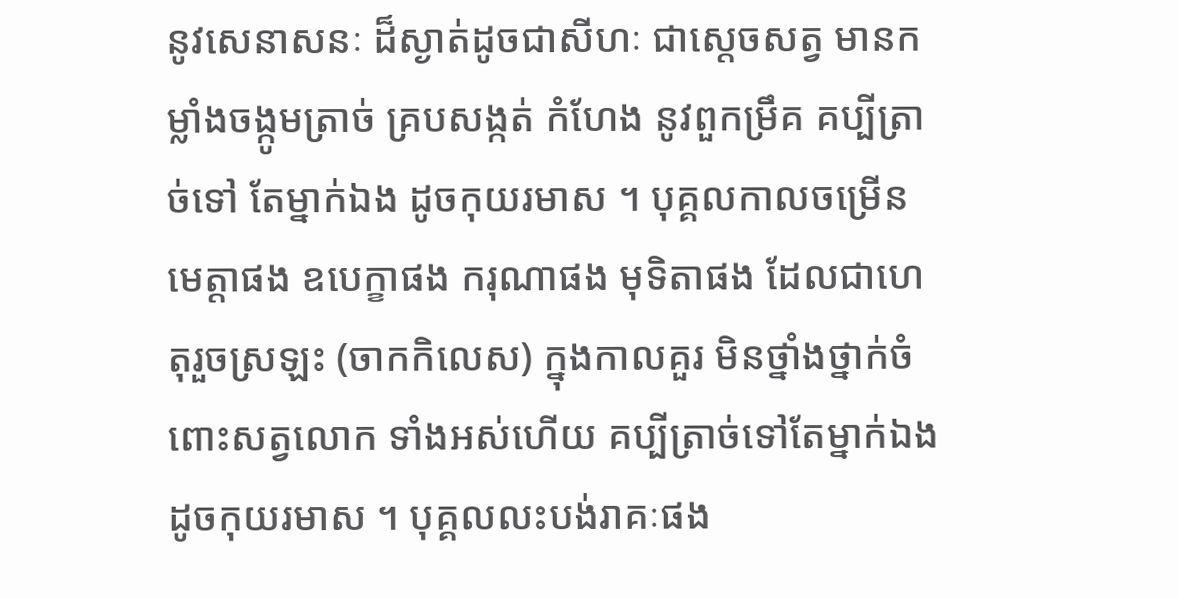នូវសេនាសនៈ ដ៏ស្ងាត់ដូចជាសីហៈ ជាស្តេចសត្វ មានកម្លាំងចង្កូមត្រាច់ គ្របសង្កត់ កំហែង នូវពួកម្រឹគ គប្បីត្រាច់ទៅ តែម្នាក់ឯង ដូចកុយរមាស ។ បុគ្គលកាលចម្រើនមេត្តាផង ឧបេក្ខាផង ករុណាផង មុទិតាផង ដែលជាហេតុរួចស្រឡះ (ចាកកិលេស) ក្នុងកាលគួរ មិនថ្នាំងថ្នាក់ចំពោះសត្វលោក ទាំងអស់ហើយ គប្បីត្រាច់ទៅតែម្នាក់ឯង ដូចកុយរមាស ។ បុគ្គលលះបង់រាគៈផង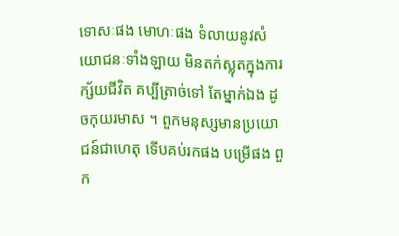ទោសៈផង មោហៈផង ទំលាយនូវសំយោជនៈទាំងឡាយ មិនតក់ស្លុតក្នុងការក្ស័យជីវិត គប្បីត្រាច់ទៅ តែម្នាក់ឯង ដូចកុយរមាស ។ ពួកមនុស្សមានប្រយោជន៍ជាហេតុ ទើបគប់រកផង បម្រើផង ពួក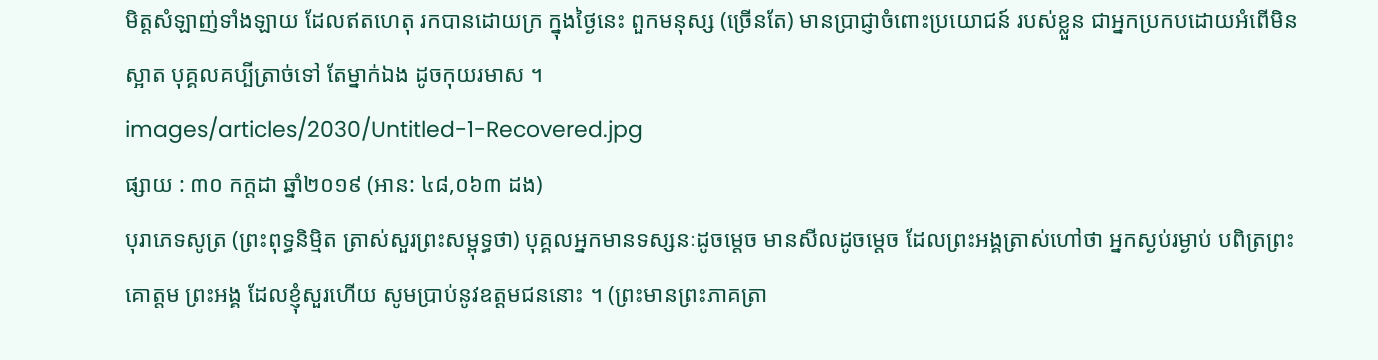មិត្តសំឡាញ់ទាំងឡាយ ដែលឥតហេតុ រកបានដោយក្រ ក្នុងថ្ងៃនេះ ពួកមនុស្ស (ច្រើនតែ) មានប្រាជ្ញាចំពោះប្រយោជន៍ របស់ខ្លួន ជាអ្នកប្រកបដោយអំពើមិនស្អាត បុគ្គលគប្បីត្រាច់ទៅ តែម្នាក់ឯង ដូចកុយរមាស ។
images/articles/2030/Untitled-1-Recovered.jpg
ផ្សាយ : ៣០ កក្តដា ឆ្នាំ២០១៩ (អាន: ៤៨,០៦៣ ដង)
បុរាភេទសូត្រ (ព្រះពុទ្ធនិមិ្មត ត្រាស់សួរព្រះសម្ពុទ្ធថា) បុគ្គលអ្នកមានទស្សនៈដូចម្តេច មានសីលដូចម្តេច ដែលព្រះអង្គត្រាស់ហៅថា អ្នកស្ងប់រម្ងាប់ បពិត្រព្រះគោត្តម ព្រះអង្គ ដែលខ្ញុំសួរហើយ សូមប្រាប់នូវឧត្តមជននោះ ។ (ព្រះមានព្រះភាគត្រា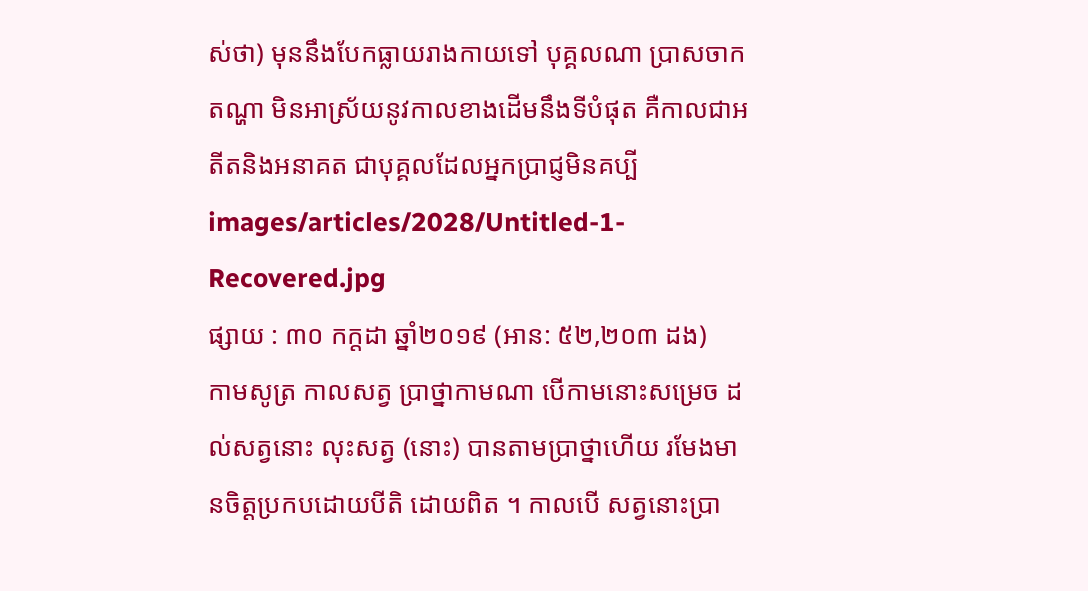ស់ថា) មុននឹងបែកធ្លាយរាងកាយទៅ បុគ្គលណា ប្រាសចាកតណ្ហា មិនអាស្រ័យនូវកាលខាងដើមនឹងទីបំផុត គឺកាលជាអតីតនិងអនាគត ជាបុគ្គលដែលអ្នកប្រាជ្ញមិនគប្បី
images/articles/2028/Untitled-1-Recovered.jpg
ផ្សាយ : ៣០ កក្តដា ឆ្នាំ២០១៩ (អាន: ៥២,២០៣ ដង)
កាមសូត្រ កាលសត្វ ប្រាថ្នាកាមណា បើកាមនោះសម្រេច ដល់សត្វនោះ លុះសត្វ (នោះ) បានតាមប្រាថ្នាហើយ រមែងមានចិត្តប្រកបដោយបីតិ ដោយពិត ។ កាលបើ សត្វនោះប្រា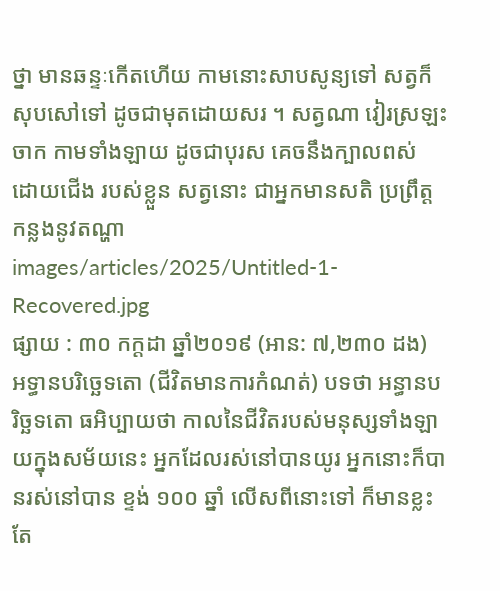ថ្នា មានឆន្ទៈកើតហើយ កាមនោះសាបសូន្យទៅ សត្វក៏សុបសៅទៅ ដូចជាមុតដោយសរ ។ សត្វណា វៀរស្រឡះចាក កាមទាំងឡាយ ដូចជាបុរស គេចនឹងក្បាលពស់ ដោយជើង របស់ខ្លួន សត្វនោះ ជាអ្នកមានសតិ ប្រព្រឹត្តកន្លងនូវតណ្ហា
images/articles/2025/Untitled-1-Recovered.jpg
ផ្សាយ : ៣០ កក្តដា ឆ្នាំ២០១៩ (អាន: ៧,២៣០ ដង)
អទ្ធានបរិច្ឆេទតោ (ជីវិតមានការកំណត់) បទថា អន្ធានបរិច្ឆទតោ ធអិប្បាយថា កាលនៃជីវិតរបស់មនុស្សទាំងឡាយក្នុងសម័យនេះ អ្នកដែលរស់នៅបានយូរ អ្នកនោះក៏បានរស់នៅបាន ខ្ទង់ ១០០ ឆ្នាំ លើសពីនោះទៅ ក៏មានខ្លះតែ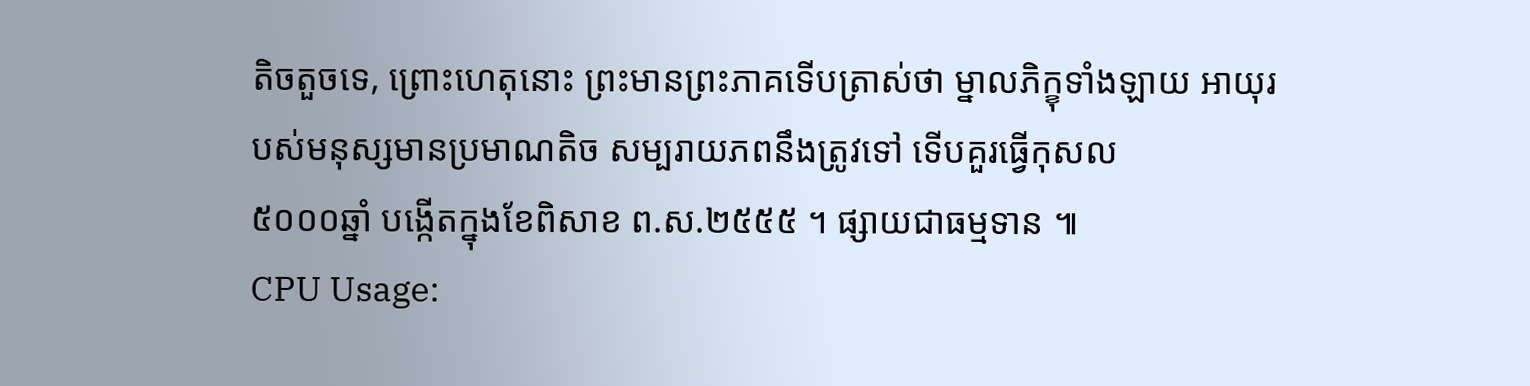តិចតួចទេ, ព្រោះហេតុនោះ ព្រះមានព្រះភាគទើបត្រាស់ថា ម្នាលភិក្ខុទាំងឡាយ អាយុរបស់មនុស្សមានប្រមាណតិច សម្បរាយភពនឹងត្រូវទៅ ទើបគួរធ្វើកុសល
៥០០០ឆ្នាំ បង្កើតក្នុងខែពិសាខ ព.ស.២៥៥៥ ។ ផ្សាយជាធម្មទាន ៕
CPU Usage: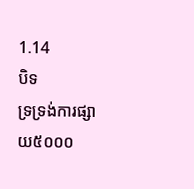1.14
បិទ
ទ្រទ្រង់ការផ្សាយ៥០០០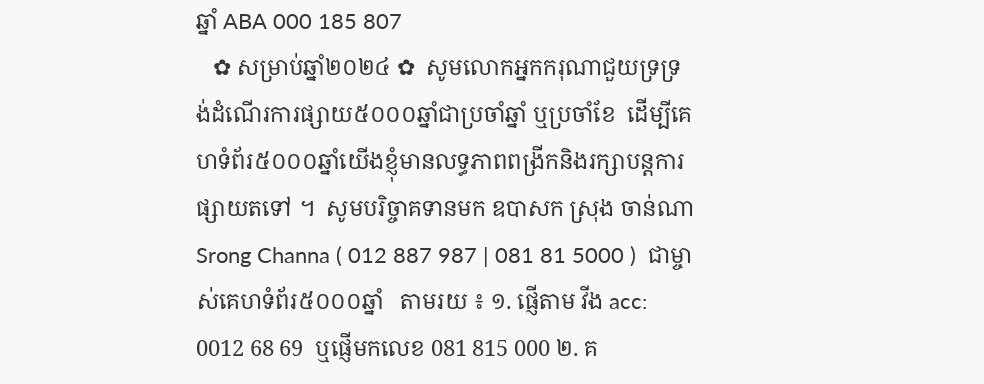ឆ្នាំ ABA 000 185 807
   ✿ សម្រាប់ឆ្នាំ២០២៤ ✿  សូមលោកអ្នកករុណាជួយទ្រទ្រង់ដំណើរការផ្សាយ៥០០០ឆ្នាំជាប្រចាំឆ្នាំ ឬប្រចាំខែ  ដើម្បីគេហទំព័រ៥០០០ឆ្នាំយើងខ្ញុំមានលទ្ធភាពពង្រីកនិងរក្សាបន្តការផ្សាយតទៅ ។  សូមបរិច្ចាគទានមក ឧបាសក ស្រុង ចាន់ណា Srong Channa ( 012 887 987 | 081 81 5000 )  ជាម្ចាស់គេហទំព័រ៥០០០ឆ្នាំ   តាមរយ ៖ ១. ផ្ញើតាម វីង acc: 0012 68 69  ឬផ្ញើមកលេខ 081 815 000 ២. គ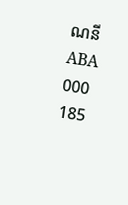ណនី ABA 000 185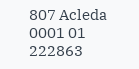807 Acleda 0001 01 222863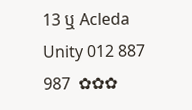13 ឬ Acleda Unity 012 887 987  ✿✿✿